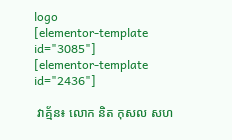logo
[elementor-template id="3085"]
[elementor-template id="2436"]

 វាគ្ម័ន៖ លោក និត កុសល សហ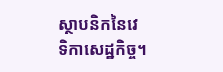ស្ថាបនិកនៃវេទិកាសេដ្ឋកិច្ច។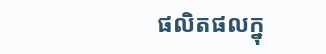ផលិតផលក្នុ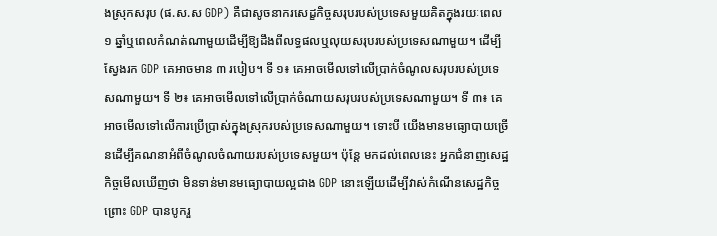ងស្រុកសរុប (ផ.ស.ស GDP) គឺជាសូចនាករសេដ្ខកិច្ចសរុបរបស់ប្រទេសមួយគិតក្នុងរយៈពេល ១ ឆ្នាំឬពេលកំណត់ណាមួយដើម្បីឱ្យដឹងពីលទ្ធផលឬលុយសរុបរបស់ប្រទេសណាមួយ។ ដើម្បីស្វែងរក GDP គេអាចមាន ៣ របៀប។ ទី ១៖ គេអាចមើលទៅលើប្រាក់ចំណូលសរុបរបស់ប្រទេសណាមួយ។ ទី ២៖ គេអាចមើលទៅលើប្រាក់ចំណាយសរុបរបស់ប្រទេសណាមួយ។ ទី ៣៖ គេអាចមើលទៅលើការប្រើប្រាស់ក្នុងស្រុករបស់ប្រទេសណាមួយ។ ទោះបី យើងមានមធ្យោបាយច្រើនដើម្បីគណនាអំពីចំណូលចំណាយរបស់ប្រទេសមួយ។ ប៉ុន្តែ មកដល់ពេលនេះ អ្នកជំនាញសេដ្ឋកិច្ចមើលឃើញថា មិនទាន់មានមធ្យោបាយល្អជាង GDP នោះឡើយដើម្បីវាស់កំណើនសេដ្ឋកិច្ចព្រោះ GDP បានបូករួ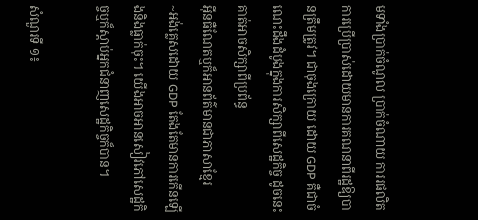មទាំងប្រាក់ចំណូល ប្រាក់ចំណាយ ការរផលិត ការប្រើប្រាស់ដោយមានការគណនាពីរដ្ឋឱ្យបានត្រឹមត្រូវ។ ជាចុងក្រោយ ដោយ GDP គឺជាចំណេះដឹងដំបូងក្នុងការសិក្សាពីសេដ្ឋកិច្ច ដូចនេះ គាត់អាចសិក្សាពីប្រព័ន្ធ
អ៊ីនធឺណែតឬក៏អានព័ត៌មានជាភាសាខ្មែរ
~អង់គ្លេសដោយ GDP តែងតែមានការកើនឡើងនិងធ្លាក់ចុះ។ យើងអាចអានសៀវភៅសេដ្ឋកិច្ចឬក៏ស្តាប់អ្នកជំនាញសេដ្ឋកិច្ចក៏បាន។

សំណួរទី ១៖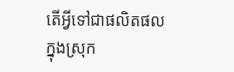តើអ្វីទៅជាផលិតផលក្នុងស្រុក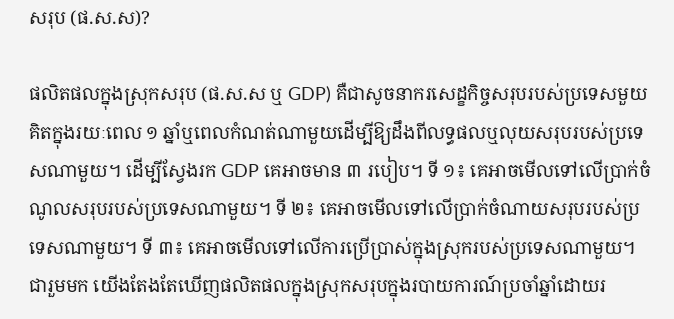សរុប (ផ.ស.ស)?

ផលិតផលក្នុងស្រុកសរុប (ផ.ស.ស ឬ GDP) គឺជាសូចនាករសេដ្ខកិច្ចសរុបរបស់ប្រទេសមួយគិតក្នុងរយៈពេល ១ ឆ្នាំឬពេលកំណត់ណាមួយដើម្បីឱ្យដឹងពីលទ្ធផលឬលុយសរុបរបស់ប្រទេសណាមួយ។ ដើម្បីស្វែងរក GDP គេអាចមាន ៣ របៀប។ ទី ១៖ គេអាចមើលទៅលើប្រាក់ចំណូលសរុបរបស់ប្រទេសណាមួយ។ ទី ២៖ គេអាចមើលទៅលើប្រាក់ចំណាយសរុបរបស់ប្រទេសណាមួយ។ ទី ៣៖ គេអាចមើលទៅលើការប្រើប្រាស់ក្នុងស្រុករបស់ប្រទេសណាមួយ។ ជារួមមក យើងតែងតែឃើញផលិតផលក្នុងស្រុកសរុបក្នុងរបាយការណ៍ប្រចាំឆ្នាំដោយរ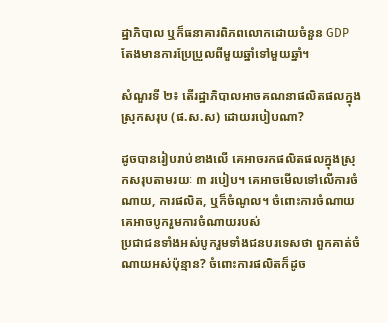ដ្ឋាភិបាល ឬក៏ធនាគារពិភពលោកដោយចំនួន GDP  តែងមានការប្រែប្រួលពីមួយឆ្នាំទៅមួយឆ្នាំ។

សំណួរទី ២៖ តើរដ្ឋាភិបាលអាចគណនាផលិតផលក្នុងស្រុកសរុប (ផ.ស.ស) ដោយរបៀបណា?

ដូចបានរៀបរាប់ខាងលើ គេអាចរកផលិតផលក្នុងស្រុកសរុបតាមរយៈ ៣ របៀប។ គេអាចមើលទៅលើការចំណាយ, ការផលិត, ឬក៏ចំណូល។ ចំពោះការចំណាយ គេអាចបូករួមការចំណាយរបស់
ប្រជាជនទាំងអស់បូករួមទាំងជនបរទេសថា ពួកគាត់ចំណាយអស់ប៉ុន្មាន? ចំពោះការផលិតក៏ដូច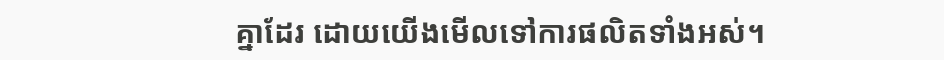គ្នាដែរ ដោយយើងមើលទៅការផលិតទាំងអស់។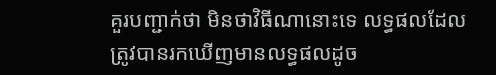គួរបញ្ជាក់ថា មិនថាវិធីណានោះទេ លទ្ធផលដែលត្រូវបានរកឃើញមានលទ្ធផលដូច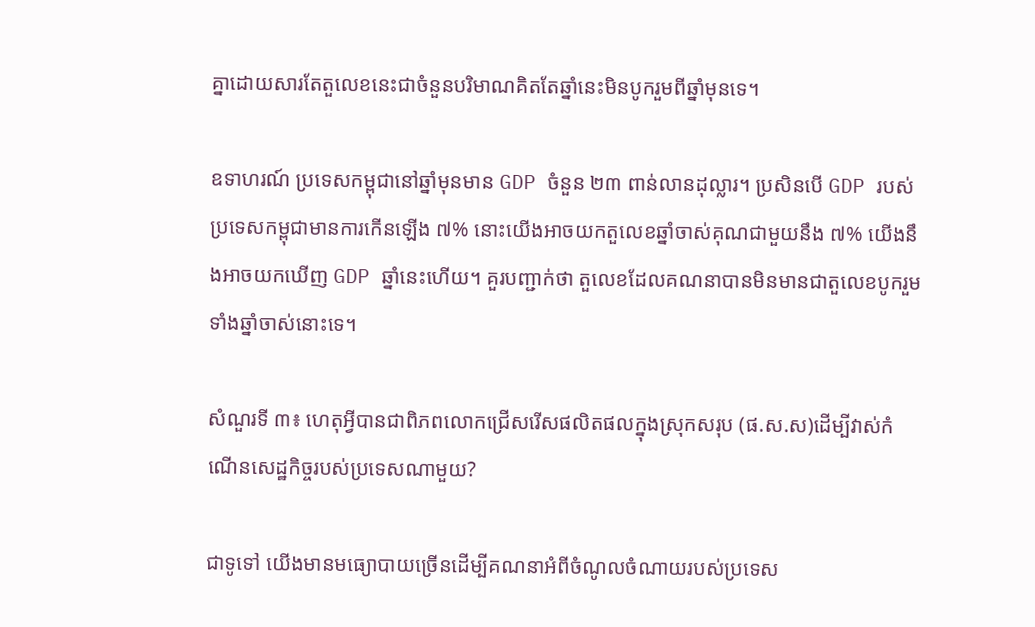គ្នាដោយសារតែតួលេខនេះជាចំនួនបរិមាណគិតតែឆ្នាំនេះមិនបូករួមពីឆ្នាំមុនទេ។

ឧទាហរណ៍ ប្រទេសកម្ពុជានៅឆ្នាំមុនមាន GDP ចំនួន ២៣ ពាន់លានដុល្លារ។ ប្រសិនបើ GDP របស់ប្រទេសកម្ពុជាមានការកើនឡើង ៧% នោះយើងអាចយកតួលេខឆ្នាំចាស់គុណជាមួយនឹង ៧% យើងនឹងអាចយកឃើញ GDP ឆ្នាំនេះហើយ។ គួរបញ្ជាក់ថា តួលេខដែលគណនាបានមិនមានជាតួលេខបូករួមទាំងឆ្នាំចាស់នោះទេ។

សំណួរទី ៣៖ ហេតុអ្វីបានជាពិភពលោកជ្រើសរើសផលិតផលក្នុងស្រុកសរុប (ផ.ស.ស)ដើម្បីវាស់កំណើនសេដ្ឋកិច្ចរបស់ប្រទេសណាមួយ?

ជាទូទៅ យើងមានមធ្យោបាយច្រើនដើម្បីគណនាអំពីចំណូលចំណាយរបស់ប្រទេស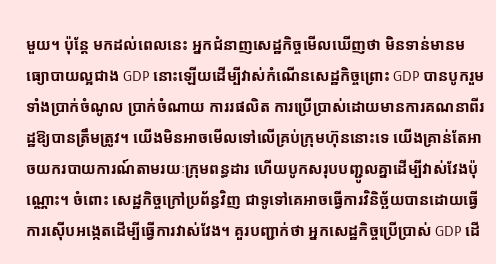មួយ។ ប៉ុន្តែ មកដល់ពេលនេះ អ្នកជំនាញសេដ្ឋកិច្ចមើលឃើញថា មិនទាន់មានមធ្យោបាយល្អជាង GDP នោះឡើយដើម្បីវាស់កំណើនសេដ្ឋកិច្ចព្រោះ GDP បានបូករួមទាំងប្រាក់ចំណូល ប្រាក់ចំណាយ ការរផលិត ការប្រើប្រាស់ដោយមានការគណនាពីរដ្ឋឱ្យបានត្រឹមត្រូវ។ យើងមិនអាចមើលទៅលើគ្រប់ក្រុមហ៊ុននោះទេ យើងគ្រាន់តែអាចយករបាយការណ៍តាមរយៈក្រុមពន្ធដារ ហើយបូកសរុបបញ្ជូលគ្នាដើម្បីវាស់វែងប៉ុណ្ណោះ។ ចំពោះ សេដ្ឋកិច្ចក្រៅប្រព័ន្ធវិញ ជាទូទៅគេអាចធ្វើការវិនិច្ឆ័យបានដោយធ្វើការស៊ើបអង្កេតដើម្បីធ្វើការវាស់វែង។ គួរបញ្ជាក់ថា អ្នកសេដ្ឋកិច្ចប្រើប្រាស់ GDP ដើ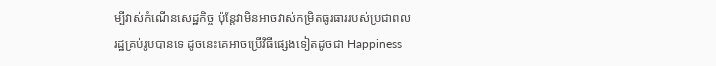ម្បីវាស់កំណើនសេដ្ឋកិច្ច ប៉ុន្តែវាមិនអាចវាស់កម្រិតធូរធាររបស់ប្រជាពលរដ្ឋគ្រប់រូបបានទេ ដូចនេះគេអាចប្រើវិធីផ្សេងទៀតដូចជា Happiness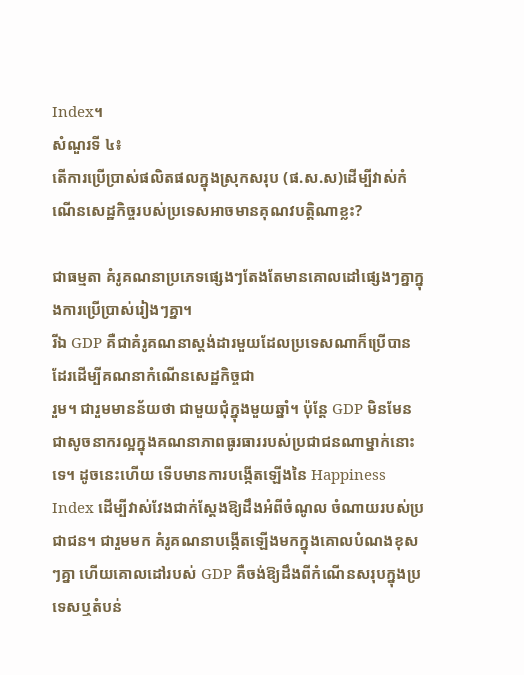Index។
សំណួរទី ៤៖
តើការប្រើប្រាស់ផលិតផលក្នុងស្រុកសរុប (ផ.ស.ស)ដើម្បីវាស់កំណើនសេដ្ឋកិច្ចរបស់ប្រទេសអាចមានគុណវបត្តិណាខ្លះ?

ជាធម្មតា គំរូគណនាប្រភេទផ្សេងៗតែងតែមានគោលដៅផ្សេងៗគ្នាក្នុងការប្រើប្រាស់រៀងៗគ្នា។
រីឯ GDP គឺជាគំរូគណនាស្ដង់ដារមួយដែលប្រទេសណាក៏ប្រើបានដែរដើម្បីគណនាកំណើនសេដ្ឋកិច្ចជា
រួម។ ជារួមមានន័យថា ជាមួយជុំក្នុងមួយឆ្នាំ។ ប៉ុន្តែ GDP មិនមែនជាសូចនាករល្អក្នុងគណនាភាពធូរធាររបស់ប្រជាជនណាម្នាក់នោះទេ។ ដូចនេះហើយ ទើបមានការបង្កើតឡើងនៃ Happiness Index ដើម្បីវាស់វែងជាក់ស្តែងឱ្យដឹងអំពីចំណូល ចំណាយរបស់ប្រជាជន។ ជារួមមក គំរូគណនាបង្កើតឡើងមកក្នុងគោលបំណងខុសៗគ្នា ហើយគោលដៅរបស់ GDP គឺចង់ឱ្យដឹងពីកំណើនសរុបក្នុងប្រទេសឬតំបន់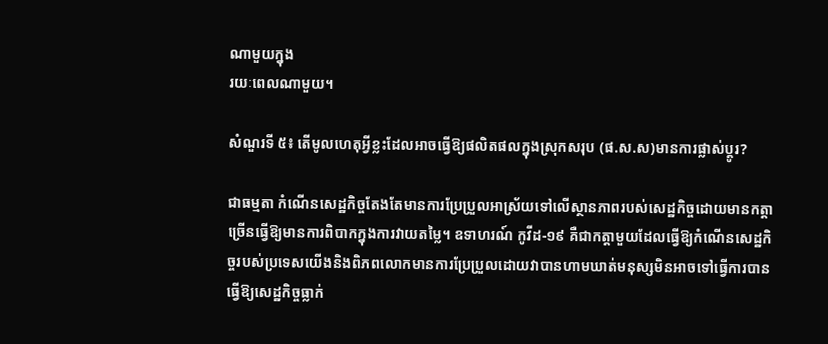ណាមួយក្នុង
រយៈពេលណាមួយ។

សំណួរទី ៥៖ តើមូលហេតុអ្វីខ្លះដែលអាចធ្វើឱ្យផលិតផលក្នុងស្រុកសរុប (ផ.ស.ស)មានការផ្លាស់ប្តូរ?

ជាធម្មតា កំណើនសេដ្ឋកិច្ចតែងតែមានការប្រែប្រួលអាស្រ័យទៅលើស្ថានភាពរបស់សេដ្ឋកិច្ចដោយមានកត្តាច្រើនធ្វើឱ្យមានការពិបាកក្នុងការវាយតម្លៃ។ ឧទាហរណ៍ កូវីដ-១៩ គឺជាកត្តាមួយដែលធ្វើឱ្យកំណើនសេដ្ឋកិច្ចរបស់ប្រទេសយើងនិងពិភពលោកមានការប្រែប្រួលដោយវាបានហាមឃាត់មនុស្សមិនអាចទៅធ្វើការបានធ្វើឱ្យសេដ្ឋកិច្ចធ្លាក់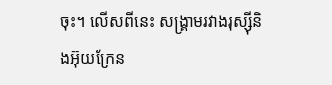ចុះ។ លើសពីនេះ សង្រ្គាមរវាងរុស្ស៊ីនិងអ៊ុយក្រែន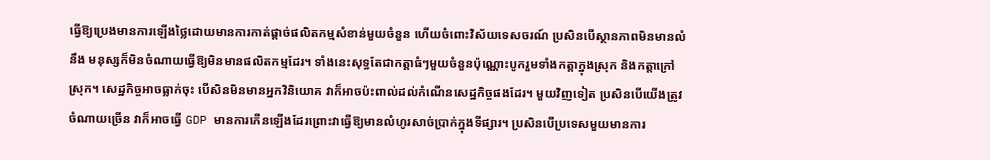ធ្វើឱ្យប្រេងមានការឡើងថ្លៃដោយមានការកាត់ផ្តាច់ផលិតកម្មសំខាន់មួយចំនួន ហើយចំពោះវិស័យទេសចរណ៍ ប្រសិនបើស្ថានភាពមិនមានលំនឹង មនុស្សក៏មិនចំណាយធ្វើឱ្យមិនមានផលិតកម្មដែរ។ ទាំងនេះសុទ្ធតែជាកត្តាធំៗមួយចំនួនប៉ុណ្ណោះបូករួមទាំងកត្តាក្នុងស្រុក និងកត្តាក្រៅស្រុក។ សេដ្ឋកិច្ចអាចធ្លាក់ចុះ បើសិនមិនមានអ្នកវិនិយោគ វាក៏អាចប៉ះពាល់ដល់កំណើនសេដ្ឋកិច្ចផងដែរ។ មួយវិញទៀត ប្រសិនបើយើងត្រូវចំណាយច្រើន វាក៏អាចធ្វើ GDP មានការកើនឡើងដែរព្រោះវាធ្វើឱ្យមានលំហូរសាច់ប្រាក់ក្នុងទីផ្សារ។ ប្រសិនបើប្រទេសមួយមានការ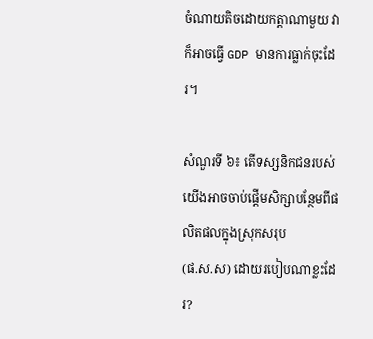ចំណាយតិចដោយកត្តាណាមួយ វាក៏អាចធ្វើ GDP មានការធ្លាក់ចុះដែរ។

សំណួរទី ៦៖ តើទស្សនិកជនរបស់យើងអាចចាប់ផ្តើមសិក្សាបន្ថែមពីផលិតផលក្នុងស្រុកសរុប
(ផ.ស.ស) ដោយរបៀបណាខ្លះដែរ?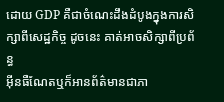ដោយ GDP គឺជាចំណេះដឹងដំបូងក្នុងការសិក្សាពីសេដ្ឋកិច្ច ដូចនេះ គាត់អាចសិក្សាពីប្រព័ន្ធ
អ៊ីនធឺណែតឬក៏អានព័ត៌មានជាភា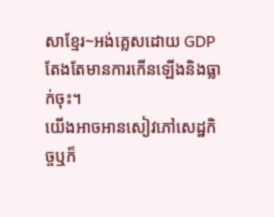សាខ្មែរ~អង់គ្លេសដោយ GDP តែងតែមានការកើនឡើងនិងធ្លាក់ចុះ។
យើងអាចអានសៀវភៅសេដ្ឋកិច្ចឬក៏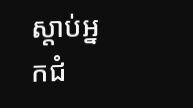ស្តាប់អ្នកជំ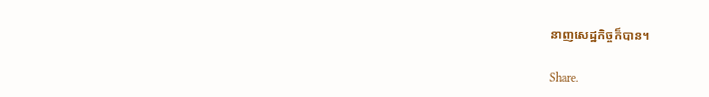នាញសេដ្ឋកិច្ចក៏បាន។

Share.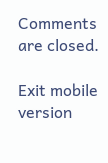Comments are closed.

Exit mobile version